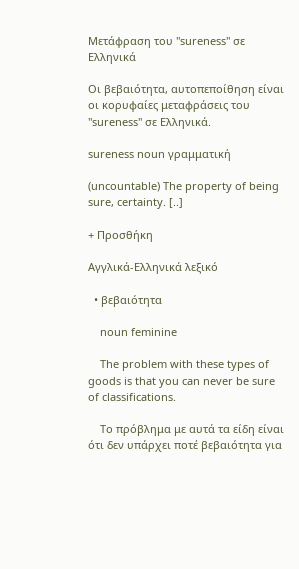Μετάφραση του "sureness" σε Ελληνικά

Οι βεβαιότητα, αυτοπεποίθηση είναι οι κορυφαίες μεταφράσεις του "sureness" σε Ελληνικά.

sureness noun γραμματική

(uncountable) The property of being sure, certainty. [..]

+ Προσθήκη

Αγγλικά-Ελληνικά λεξικό

  • βεβαιότητα

    noun feminine

    The problem with these types of goods is that you can never be sure of classifications.

    Tο πρόβλημα με αυτά τα είδη είναι ότι δεν υπάρχει ποτέ βεβαιότητα για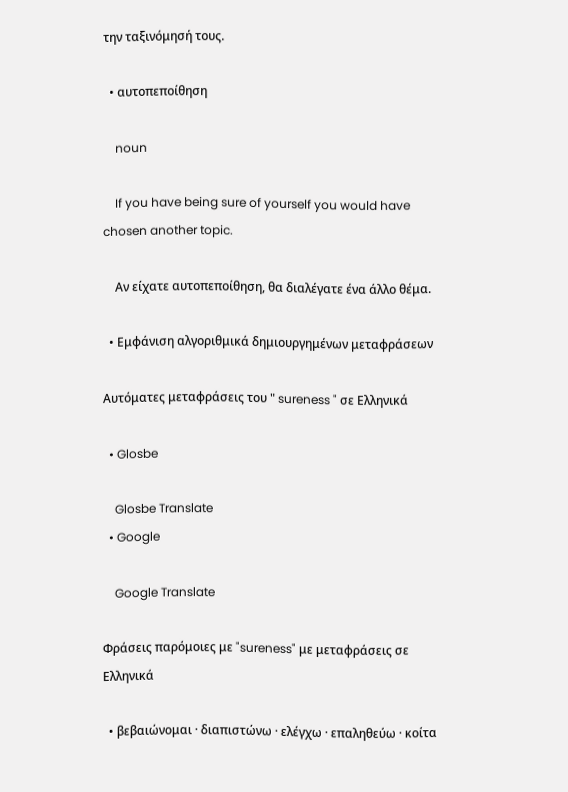την ταξινόμησή τους.

  • αυτοπεποίθηση

    noun

    If you have being sure of yourself you would have chosen another topic.

    Αν είχατε αυτοπεποίθηση, θα διαλέγατε ένα άλλο θέμα.

  • Εμφάνιση αλγοριθμικά δημιουργημένων μεταφράσεων

Αυτόματες μεταφράσεις του " sureness " σε Ελληνικά

  • Glosbe

    Glosbe Translate
  • Google

    Google Translate

Φράσεις παρόμοιες με "sureness" με μεταφράσεις σε Ελληνικά

  • βεβαιώνομαι · διαπιστώνω · ελέγχω · επαληθεύω · κοίτα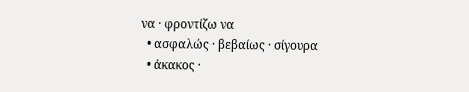να · φροντίζω να
  • ασφαλώς · βεβαίως · σίγουρα
  • άκακος ·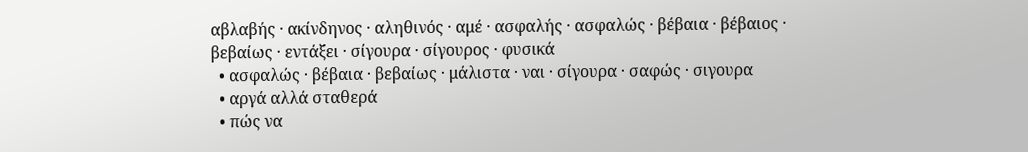αβλαβής · ακίνδηνος · αληθινός · αμέ · ασφαλής · ασφαλώς · βέβαια · βέβαιος · βεβαίως · εντάξει · σίγουρα · σίγουρος · φυσικά
  • ασφαλώς · βέβαια · βεβαίως · μάλιστα · ναι · σίγουρα · σαφώς · σιγουρα
  • αργά αλλά σταθερά
  • πώς να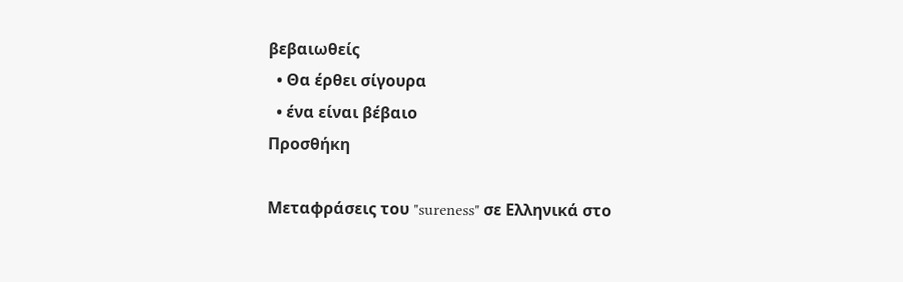βεβαιωθείς
  • Θα έρθει σίγουρα
  • ένα είναι βέβαιο
Προσθήκη

Μεταφράσεις του "sureness" σε Ελληνικά στο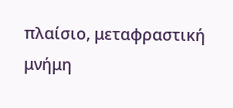πλαίσιο, μεταφραστική μνήμη